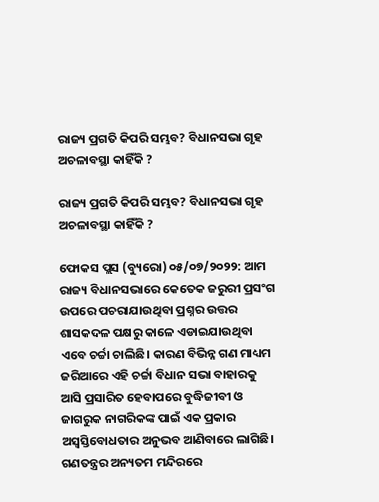ରାଜ୍ୟ ପ୍ରଗତି କିପରି ସମ୍ଭବ? ବିଧାନସଭା ଗୃହ ଅଚଳାବସ୍ଥା କାହିଁକି ?

ରାଜ୍ୟ ପ୍ରଗତି କିପରି ସମ୍ଭବ? ବିଧାନସଭା ଗୃହ ଅଚଳାବସ୍ଥା କାହିଁକି ?

ଫୋକସ ପ୍ଲସ (ବ୍ୟୁରୋ) ୦୫/୦୭/୨୦୨୨: ଆମ ରାଜ୍ୟ ବିଧାନସଭାରେ କେତେକ ଜରୁରୀ ପ୍ରସଂଗ ଉପରେ ପଚରାଯାଉଥିବା ପ୍ରଶ୍ନର ଉତ୍ତର ଶାସକଦଳ ପକ୍ଷରୁ କାଳେ ଏଡାଇଯାଉଥିବା ଏବେ ଚର୍ଚ୍ଚା ଚାଲିଛି। କାରଣ ବିଭିନ୍ନ ଗଣ ମାଧ୍ୟମ ଜରିଆରେ ଏହି ଚର୍ଚ୍ଚା ବିଧାନ ସଭା ବାହାରକୁ ଆସି ପ୍ରସାରିତ ହେବାପରେ ବୁଦ୍ଧିଜୀବୀ ଓ ଜାଗରୁକ ନାଗରିକଙ୍କ ପାଇଁ ଏକ ପ୍ରକାର ଅସ୍ବସ୍ତିବୋଧତାର ଅନୁଭବ ଆଣିବାରେ ଲାଗିଛି। ଗଣତନ୍ତ୍ରର ଅନ୍ୟତମ ମନ୍ଦିରରେ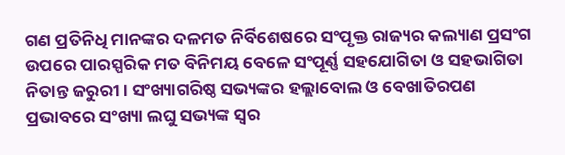ଗଣ ପ୍ରତିନିଧି ମାନଙ୍କର ଦଳମତ ନିର୍ବିଶେଷରେ ସଂପୃକ୍ତ ରାଜ୍ୟର କଲ୍ୟାଣ ପ୍ରସଂଗ ଉପରେ ପାରସ୍ପରିକ ମତ ବିନିମୟ ବେଳେ ସଂପୂର୍ଣ୍ଣ ସହଯୋଗିତା ଓ ସହଭାଗିତା ନିତାନ୍ତ ଜରୁରୀ। ସଂଖ୍ୟାଗରିଷ୍ଠ ସଭ୍ୟଙ୍କର ହଲ୍ଲାବୋଲ ଓ ବେଖାତିରପଣ ପ୍ରଭାବରେ ସଂଖ୍ୟା ଲଘୁ ସଭ୍ୟଙ୍କ ସ୍ବର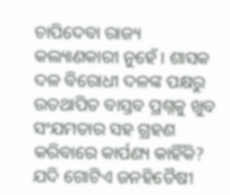ଚାପିଦେବା ରାଜ୍ୟ କଲ୍ୟାଣକାରୀ ନୁହେଁ। ଶାସକ ଦଳ ବିରୋଧୀ ଦଳଙ୍କ ପକ୍ଷରୁ ଉତଥାପିତ ବାସ୍ତବ ପ୍ରଶ୍ନକୁ ଖୁବ ସଂଯମତାର ସହ ଗ୍ରହଣ କରିବାରେ କାର୍ପଣ୍ୟ କାହିଁକି? ଯଦି ଗୋଟିଏ ଜନହିତୈଷୀ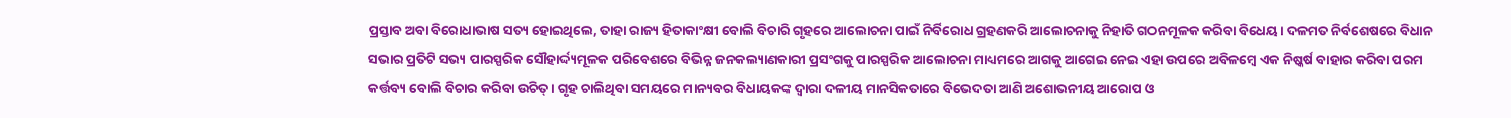ପ୍ରସ୍ତାବ ଅବା ବିରୋଧାଭାଷ ସତ୍ୟ ହୋଇଥିଲେ, ତାହା ରାଜ୍ୟ ହିତାକାଂକ୍ଷୀ ବୋଲି ବିଚାରି ଗୃହରେ ଆଲୋଚନା ପାଇଁ ନିର୍ବିରୋଧ ଗ୍ରହଣକରି ଆଲୋଚନାକୁ ନିହାତି ଗଠନମୂଳକ କରିବା ବିଧେୟ। ଦଳମତ ନିର୍ବଶେଷରେ ବିଧାନ ସଭାର ପ୍ରତିଟି ସଭ୍ୟ ପାରସ୍ପରିକ ସୌହାର୍ଦ୍ଦ୍ୟମୂଳକ ପରିବେଶରେ ବିଭିନ୍ନ ଜନକଲ୍ୟାଣକାରୀ ପ୍ରସଂଗକୁ ପାରସ୍ପରିକ ଆଲୋଚନା ମାଧ୍ୟମରେ ଆଗକୁ ଆଗେଇ ନେଇ ଏହା ଉପରେ ଅବିଳମ୍ବେ ଏକ ନିଷ୍କର୍ଷ ବାହାର କରିବା ପରମ କର୍ତ୍ତବ୍ୟ ବୋଲି ବିଚାର କରିବା ଉଚିତ୍। ଗୃହ ଚାଲିଥିବା ସମୟରେ ମାନ୍ୟବର ବିଧାୟକଙ୍କ ଦ୍ବାରା ଦଳୀୟ ମାନସିକତାରେ ବିଭେଦତା ଆଣି ଅଶୋଭନୀୟ ଆରୋପ ଓ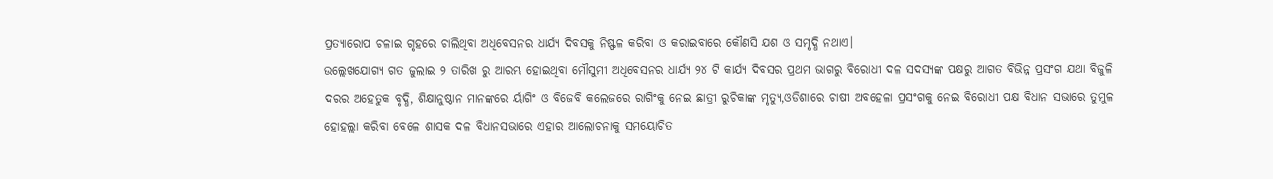ପ୍ରତ୍ୟାରୋପ ଚଳାଇ ଗୃହରେ ଚାଲିଥିବା ଅଧିବେସନର ଧାର୍ଯ୍ୟ ଦିବସକୁ ନିଷ୍ଫଳ କରିବା ଓ କରାଇବାରେ କୌଣସି ଯଶ ଓ ସମୃଦ୍ଧି ନଥାଏ।
ଉଲ୍ଲେଖଯୋଗ୍ୟ ଗତ ଜୁଲାଇ ୨ ତାରିଖ ରୁ ଆରମ୍ଭ ହୋଇଥିବା ମୌସୁମୀ ଅଧିବେସନର ଧାର୍ଯ୍ୟ ୨୪ ଟି କାର୍ଯ୍ୟ ଦିବସର ପ୍ରଥମ ଭାଗରୁ ବିରୋଧୀ ଦଳ ସଦସ୍ୟଙ୍କ ପକ୍ଷରୁ ଆଗତ ବିଭିନ୍ନ ପ୍ରସଂଗ ଯଥା ବିଜୁଳି ଦରର ଅହେତୁକ ବୃଦ୍ଧି, ଶିକ୍ଷାନୁଷ୍ଠାନ ମାନଙ୍କରେ ର୍ୟାଗିଂ ଓ ବିଜେବି କଲେଜରେ ରାଗିଂକୁ ନେଇ ଛାତ୍ରୀ ରୁଚିକାଙ୍କ ମୃତ୍ୟୁ,ଓଡିଶାରେ ଚାଷୀ ଅବହେଳା ପ୍ରସଂଗକୁ ନେଇ ବିରୋଧୀ ପକ୍ଷ ବିଧାନ ସଭାରେ ତୁମୁଳ ହୋହଲ୍ଲା କରିବା ବେଳେ ଶାସକ ଦଳ ବିଧାନସଭାରେ ଏହାର ଆଲୋଚନାକୁ ସମୟୋଚିତ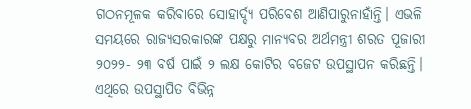ଗଠନମୂଳକ କରିବାରେ ସୋହାର୍ଦ୍ଦ୍ୟ ପରିବେଶ ଆଣିପାରୁନାହାଁନ୍ତି। ଏଭଳି ସମୟରେ ରାଜ୍ୟସରକାରଙ୍କ ପକ୍ଷରୁ ମାନ୍ୟବର ଅର୍ଥମନ୍ତ୍ରୀ ଶରତ ପୂଜାରୀ ୨୦୨୨- ୨୩ ବର୍ଷ ପାଇଁ ୨ ଲକ୍ଷ କୋଟିର ବଜେଟ ଉପସ୍ଥାପନ କରିଛନ୍ତି। ଏଥିରେ ଉପସ୍ଥାପିତ ବିଭିନ୍ନ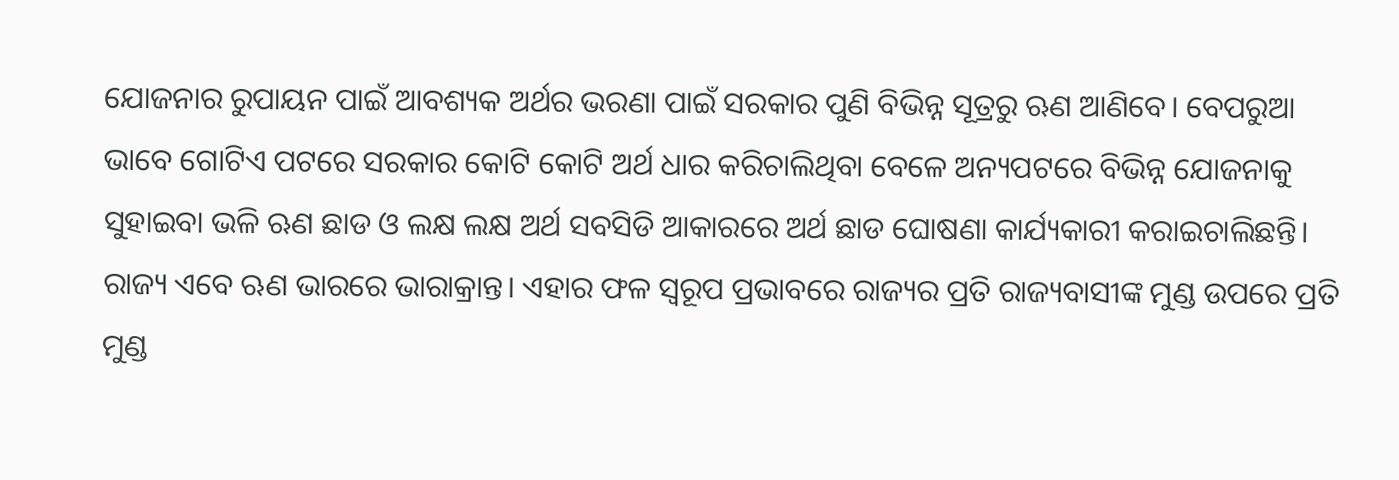ଯୋଜନାର ରୁପାୟନ ପାଇଁ ଆବଶ୍ୟକ ଅର୍ଥର ଭରଣା ପାଇଁ ସରକାର ପୁଣି ବିଭିନ୍ନ ସୂତ୍ରରୁ ଋଣ ଆଣିବେ। ବେପରୁଆ ଭାବେ ଗୋଟିଏ ପଟରେ ସରକାର କୋଟି କୋଟି ଅର୍ଥ ଧାର କରିଚାଲିଥିବା ବେଳେ ଅନ୍ୟପଟରେ ବିଭିନ୍ନ ଯୋଜନାକୁ ସୁହାଇବା ଭଳି ଋଣ ଛାଡ ଓ ଲକ୍ଷ ଲକ୍ଷ ଅର୍ଥ ସବସିଡି ଆକାରରେ ଅର୍ଥ ଛାଡ ଘୋଷଣା କାର୍ଯ୍ୟକାରୀ କରାଇଚାଲିଛନ୍ତି। ରାଜ୍ୟ ଏବେ ଋଣ ଭାରରେ ଭାରାକ୍ରାନ୍ତ। ଏହାର ଫଳ ସ୍ବରୂପ ପ୍ରଭାବରେ ରାଜ୍ୟର ପ୍ରତି ରାଜ୍ୟବାସୀଙ୍କ ମୁଣ୍ଡ ଉପରେ ପ୍ରତି ମୁଣ୍ଡ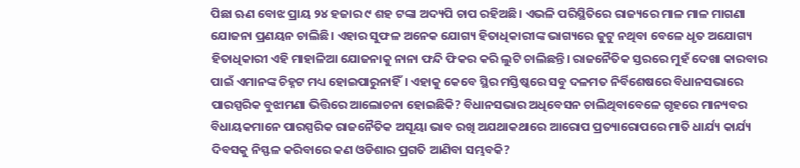ପିଛା ଋଣ ବୋଝ ପ୍ରାୟ ୨୪ ହଜାର ୯ ଶହ ଟଙ୍କା ଅଦ୍ୟପି ଚାପ ରହିଅଛି। ଏଭଳି ପରିସ୍ଥିତିରେ ରାଜ୍ୟରେ ମାଳ ମାଳ ମାଗଣା ଯୋଜନା ପ୍ରଣୟନ ଚାଲିଛି। ଏହାର ସୁଫଳ ଅନେକ ଯୋଗ୍ୟ ହିତାଧିକାରୀଙ୍କ ଭାଗ୍ୟରେ ଜୁଟୁ ନଥିବା ବେଳେ ଧୃତ ଅଯୋଗ୍ୟ ହିତାଧିକାରୀ ଏହି ମାହାଳିଆ ଯୋଜନାକୁ ନାନା ଫନ୍ଦି ଫିକର କରି ଲୁଟି ଚାଲିଛନ୍ତି। ରାଜନୈତିକ ସ୍ତରରେ ମୁହଁ ଦେଖା କାରବାର ପାଇଁ ଏମାନଙ୍କ ଚିହ୍ନଟ ମଧ୍ୟ ହୋଇପାରୁନାହିଁ। ଏହାକୁ କେବେ ସ୍ଥିର ମସ୍ତିଷ୍କରେ ସବୁ ଦଳମତ ନିର୍ବିଶେଷରେ ବିଧାନସଭାରେ ପାରସ୍ପରିକ ବୁଝାମଣା ଭିତ୍ତିରେ ଆଲୋଚନା ହୋଇଛିକି? ବିଧାନସଭାର ଅଧିବେସନ ଚାଲିଥିବାବେଳେ ଗୃହରେ ମାନ୍ୟବର ବିଧାୟକମାନେ ପାରସ୍ପରିକ ରାଜନୈତିକ ଅସୂୟା ଭାବ ରଖି ଅଯଥାକଥାରେ ଆରୋପ ପ୍ରତ୍ୟାରୋପରେ ମାତି ଧାର୍ଯ୍ୟ କାର୍ଯ୍ୟ ଦିବସକୁ ନିସ୍ଫଳ କରିବାରେ କଣ ଓଡିଶାର ପ୍ରଗତି ଆଣିବା ସମ୍ଭବକି?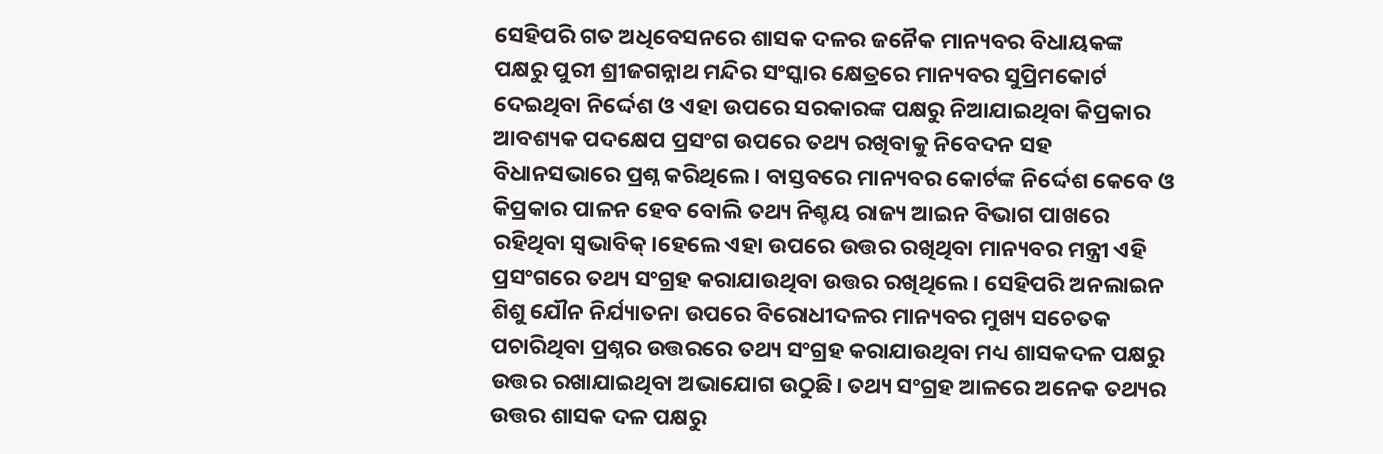ସେହିପରି ଗତ ଅଧିବେସନରେ ଶାସକ ଦଳର ଜନୈକ ମାନ୍ୟବର ବିଧାୟକଙ୍କ ପକ୍ଷରୁ ପୁରୀ ଶ୍ରୀଜଗନ୍ନାଥ ମନ୍ଦିର ସଂସ୍କାର କ୍ଷେତ୍ରରେ ମାନ୍ୟବର ସୁପ୍ରିମକୋର୍ଟ ଦେଇଥିବା ନିର୍ଦ୍ଦେଶ ଓ ଏହା ଉପରେ ସରକାରଙ୍କ ପକ୍ଷରୁ ନିଆଯାଇଥିବା କିପ୍ରକାର ଆବଶ୍ୟକ ପଦକ୍ଷେପ ପ୍ରସଂଗ ଉପରେ ତଥ୍ୟ ରଖିବାକୁ ନିବେଦନ ସହ ବିଧାନସଭାରେ ପ୍ରଶ୍ନ କରିଥିଲେ । ବାସ୍ତବରେ ମାନ୍ୟବର କୋର୍ଟଙ୍କ ନିର୍ଦ୍ଦେଶ କେବେ ଓ କିପ୍ରକାର ପାଳନ ହେବ ବୋଲି ତଥ୍ୟ ନିଶ୍ଚୟ ରାଜ୍ୟ ଆଇନ ବିଭାଗ ପାଖରେ ରହିଥିବା ସ୍ବଭାବିକ୍।ହେଲେ ଏହା ଉପରେ ଉତ୍ତର ରଖିଥିବା ମାନ୍ୟବର ମନ୍ତ୍ରୀ ଏହି ପ୍ରସଂଗରେ ତଥ୍ୟ ସଂଗ୍ରହ କରାଯାଉଥିବା ଉତ୍ତର ରଖିଥିଲେ। ସେହିପରି ଅନଲାଇନ ଶିଶୁ ଯୌନ ନିର୍ଯ୍ୟାତନା ଉପରେ ବିରୋଧୀଦଳର ମାନ୍ୟବର ମୁଖ୍ୟ ସଚେତକ ପଚାରିଥିବା ପ୍ରଶ୍ନର ଉତ୍ତରରେ ତଥ୍ୟ ସଂଗ୍ରହ କରାଯାଉଥିବା ମଧ୍ୟ ଶାସକଦଳ ପକ୍ଷରୁ ଉତ୍ତର ରଖାଯାଇଥିବା ଅଭାଯୋଗ ଉଠୁଛି। ତଥ୍ୟ ସଂଗ୍ରହ ଆଳରେ ଅନେକ ତଥ୍ୟର ଉତ୍ତର ଶାସକ ଦଳ ପକ୍ଷରୁ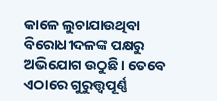କାଳେ ଲୁଚାଯାଉଥିବା ବିରୋଧୀଦଳଙ୍କ ପକ୍ଷରୁ ଅଭିଯୋଗ ଉଠୁଛି। ତେବେ ଏଠାରେ ଗୁରୁତ୍ତ୍ବପୂର୍ଣ୍ଣ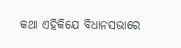କଥା ଏହିକିଯେ ବିଧାନସଭାରେ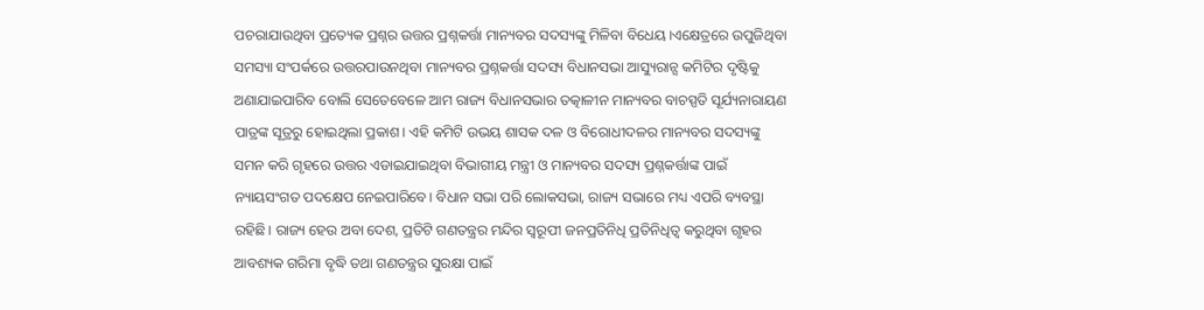ପଚରାଯାଉଥିବା ପ୍ରତ୍ୟେକ ପ୍ରଶ୍ନର ଉତ୍ତର ପ୍ରଶ୍ନକର୍ତ୍ତା ମାନ୍ୟବର ସଦସ୍ୟଙ୍କୁ ମିଳିବା ବିଧେୟ।ଏକ୍ଷେତ୍ରରେ ଉପୁଜିଥିବା ସମସ୍ୟା ସଂପର୍କରେ ଉତ୍ତରପାଉନଥିବା ମାନ୍ୟବର ପ୍ରଶ୍ନକର୍ତ୍ତା ସଦସ୍ୟ ବିଧାନସଭା ଆସ୍ୟୁରାନ୍ସ କମିଟିର ଦୃଷ୍ଟିକୁ ଅଣାଯାଇପାରିବ ବୋଲି ସେତେବେଳେ ଆମ ରାଜ୍ୟ ବିଧାନସଭାର ତତ୍କାଳୀନ ମାନ୍ୟବର ବାଚସ୍ପତି ସୂର୍ଯ୍ୟନାରାୟଣ ପାତ୍ରଙ୍କ ସୂତ୍ରରୁ ହୋଇଥିଲା ପ୍ରକାଶ। ଏହି କମିଟି ଉଭୟ ଶାସକ ଦଳ ଓ ବିରୋଧୀଦଳର ମାନ୍ୟବର ସଦସ୍ୟଙ୍କୁ ସମନ କରି ଗୃହରେ ଉତ୍ତର ଏଡାଇଯାଇଥିବା ବିଭାଗୀୟ ମନ୍ତ୍ରୀ ଓ ମାନ୍ୟବର ସଦସ୍ୟ ପ୍ରଶ୍ନକର୍ତ୍ତାଙ୍କ ପାଇଁ ନ୍ୟାୟସଂଗତ ପଦକ୍ଷେପ ନେଇପାରିବେ। ବିଧାନ ସଭା ପରି ଲୋକସଭା, ରାଜ୍ୟ ସଭାରେ ମଧ୍ୟ ଏପରି ବ୍ୟବସ୍ଥା ରହିଛି। ରାଜ୍ୟ ହେଉ ଅବା ଦେଶ, ପ୍ରତିଟି ଗଣତନ୍ତ୍ରର ମନ୍ଦିର ସ୍ବରୂପୀ ଜନପ୍ରତିନିଧି ପ୍ରତିନିଧିତ୍ବ କରୁଥିବା ଗୃହର ଆବଶ୍ୟକ ଗରିମା ବୃଦ୍ଧି ତଥା ଗଣତନ୍ତ୍ରର ସୁରକ୍ଷା ପାଇଁ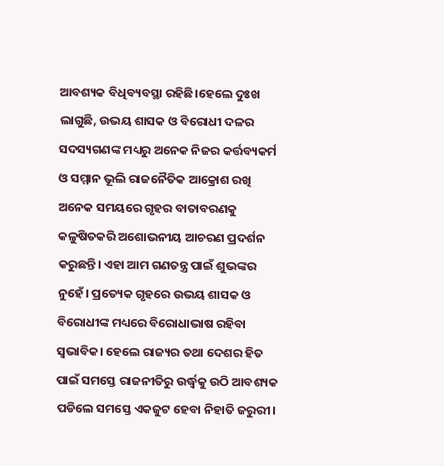ଆବଶ୍ୟକ ବିଧିବ୍ୟବସ୍ଥା ରହିଛି।ହେଲେ ଦୁଃଖ ଲାଗୁଛି, ଉଭୟ ଶାସକ ଓ ବିରୋଧୀ ଦଳର ସଦସ୍ୟଗଣଙ୍କ ମଧ୍ୟରୁ ଅନେକ ନିଜର କର୍ତ୍ତବ୍ୟକର୍ମ ଓ ସମ୍ମାନ ଭୂଲି ରାଜନୈତିକ ଆକ୍ରୋଶ ରଖି ଅନେକ ସମୟରେ ଗୃହର ବାତାବରଣକୁ କଳୁଷିତକରି ଅଶୋଭନୀୟ ଆଚରଣ ପ୍ରଦର୍ଶନ କରୁଛନ୍ତି। ଏହା ଆମ ଗଣତନ୍ତ୍ର ପାଇଁ ଶୁଭଙ୍କର ନୁହେଁ। ପ୍ରତ୍ୟେକ ଗୃହରେ ଉଭୟ ଶାସକ ଓ ବିରୋଧୀଙ୍କ ମଧ୍ୟରେ ବିରୋଧାଭାଷ ରହିବା ସ୍ବଭାବିକ। ହେଲେ ରାଜ୍ୟର ତଥା ଦେଶର ହିତ ପାଇଁ ସମସ୍ତେ ରାଜନୀତିରୁ ଉର୍ଦ୍ଧ୍ବକୁ ଉଠି ଆବଶ୍ୟକ ପଡିଲେ ସମସ୍ତେ ଏକଜୁଟ ହେବା ନିହାତି ଜରୁରୀ।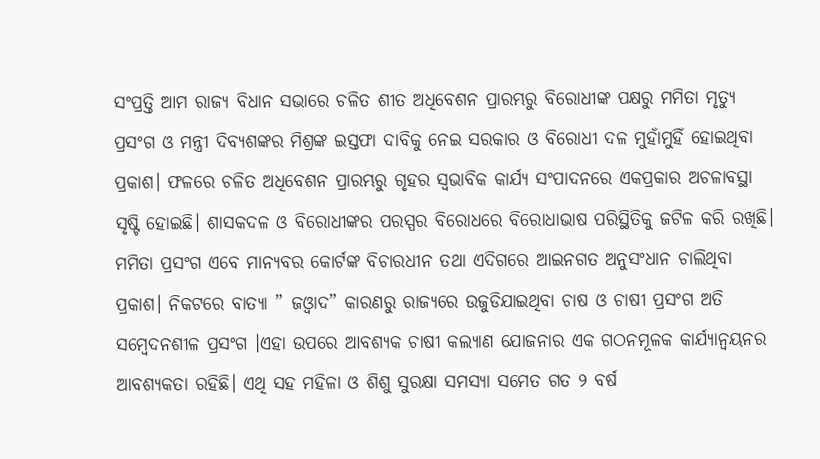ସଂପ୍ରତ୍ତି ଆମ ରାଜ୍ୟ ବିଧାନ ସଭାରେ ଚଳିତ ଶୀତ ଅଧିବେଶନ ପ୍ରାରମ୍ଭରୁ ବିରୋଧୀଙ୍କ ପକ୍ଷରୁ ମମିତା ମୃତ୍ୟୁ ପ୍ରସଂଗ ଓ ମନ୍ତ୍ରୀ ଦିବ୍ୟଶଙ୍କର ମିଶ୍ରଙ୍କ ଇସ୍ତଫା ଦାବିକୁ ନେଇ ସରକାର ଓ ବିରୋଧୀ ଦଳ ମୁହାଁମୁହିଁ ହୋଇଥିବା ପ୍ରକାଶ। ଫଳରେ ଚଳିତ ଅଧିବେଶନ ପ୍ରାରମ୍ଭରୁ ଗୃହର ସ୍ବଭାବିକ କାର୍ଯ୍ୟ ସଂପାଦନରେ ଏକପ୍ରକାର ଅଚଳାବସ୍ଥା ସୃଷ୍ଟି ହୋଇଛି। ଶାସକଦଳ ଓ ବିରୋଧୀଙ୍କର ପରସ୍ପର ବିରୋଧରେ ବିରୋଧାଭାଷ ପରିସ୍ଥିତିକୁ ଜଟିଳ କରି ରଖିଛି। ମମିତା ପ୍ରସଂଗ ଏବେ ମାନ୍ୟବର କୋର୍ଟଙ୍କ ବିଚାରଧୀନ ତଥା ଏଦିଗରେ ଆଇନଗତ ଅନୁସଂଧାନ ଚାଲିଥିବା ପ୍ରକାଶ। ନିକଟରେ ବାତ୍ୟା ” ଜଓ୍ବାଦ” କାରଣରୁ ରାଜ୍ୟରେ ଉଜୁଡିଯାଇଥିବା ଚାଷ ଓ ଚାଷୀ ପ୍ରସଂଗ ଅତି ସମ୍ବେଦନଶୀଳ ପ୍ରସଂଗ ।ଏହା ଉପରେ ଆବଶ୍ୟକ ଚାଷୀ କଲ୍ୟାଣ ଯୋଜନାର ଏକ ଗଠନମୂଳକ କାର୍ଯ୍ୟାନ୍ବୟନର ଆବଶ୍ୟକତା ରହିଛି। ଏଥି ସହ ମହିଳା ଓ ଶିଶୁ ସୁରକ୍ଷା ସମସ୍ୟା ସମେତ ଗତ ୨ ବର୍ଷ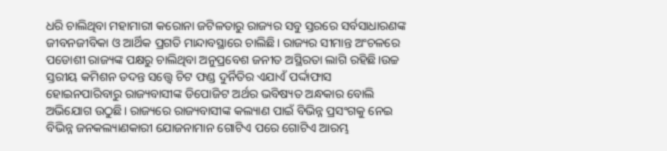ଧରି ଚାଲିଥିବା ମହାମାରୀ କରୋନା ଜଟିଳତାରୁ ରାଜ୍ୟର ସବୁ ସ୍ତରରେ ସର୍ବସାଧାରଣଙ୍କ ଜୀବନଜୀବିକା ଓ ଆର୍ଥିକ ପ୍ରଗତି ମାନ୍ଦାବସ୍ଥାରେ ଚାଲିଛି। ରାଜ୍ୟର ସୀମାନ୍ତ ଅଂଚଳରେ ପଡୋଶୀ ରାଜ୍ୟଙ୍କ ପକ୍ଷରୁ ଚାଲିଥିବା ଅନୁପ୍ରବେଶ ଜନୀତ ଅସ୍ଥିରତା ଲାଗି ରହିଛି।ଉଚ୍ଚ ସ୍ତରୀୟ କମିଶନ ତଦନ୍ତ ସତ୍ତ୍ବେ ଚିଟ ଫଣ୍ଡ ଦୁର୍ନିତିର ଏଯାଏଁ ପର୍ଦ୍ଦାଫାସ ହୋଇନପାରିବାରୁ ରାଜ୍ୟବାସୀଙ୍କ ଡିପୋଜିଟ ଅର୍ଥର ଭବିଷ୍ୟତ ଅନ୍ଧକାର ବୋଲି ଅଭିଯୋଗ ଉଠୁଛି। ରାଜ୍ୟରେ ରାଜ୍ୟବାସୀଙ୍କ କଲ୍ୟାଣ ପାଇଁ ବିଭିନ୍ନ ପ୍ରସଂଗକୁ ନେଇ ବିଭିନ୍ନ ଜନକଲ୍ୟାଣକାରୀ ଯୋଜନାମାନ ଗୋଟିଏ ପରେ ଗୋଟିଏ ଆରମ୍ଭ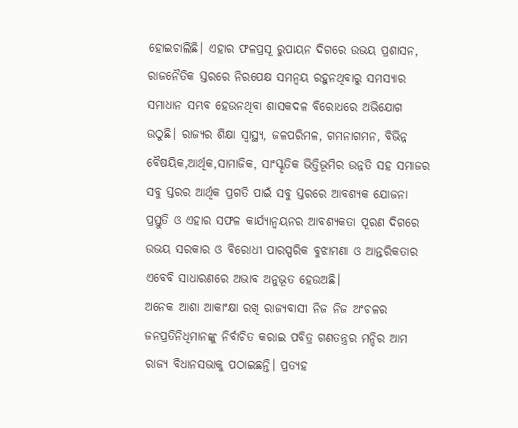ହୋଇଚାଲିଛି। ଏହାର ଫଳପ୍ରସୂ ରୁପାୟନ ଦିଗରେ ଉଭୟ ପ୍ରଶାସନ, ରାଜନୈତିକ ସ୍ତରରେ ନିରପେକ୍ଷ ସମନ୍ବୟ ରହୁନଥିବାରୁ ସମସ୍ୟାର ସମାଧାନ ସମ୍ଭବ ହେଉନଥିବା ଶାସକଦଳ ବିରୋଧରେ ଅଭିଯୋଗ ଉଠୁଛି। ରାଜ୍ୟର ଶିକ୍ଷା ସ୍ବାସ୍ଥ୍ୟ, ଜଳପରିମଳ, ଗମନାଗମନ, ବିଭିନ୍ନ ବୈଷୟିକ,ଆର୍ଥିକ,ସାମାଜିକ, ସାଂସ୍କୃତିକ ଭିତ୍ତିଭୂମିର ଉନ୍ନତି ସହ ସମାଜର ସବୁ ସ୍ତରର ଆର୍ଥିକ ପ୍ରଗତି ପାଇଁ ସବୁ ସ୍ତରରେ ଆବଶ୍ୟକ ଯୋଜନା ପ୍ରସ୍ତୁତି ଓ ଏହାର ସଫଳ କାର୍ଯ୍ୟାନ୍ବୟନର ଆବଶ୍ୟକତା ପୂରଣ ଦିଗରେ ଉଭୟ ସରକାର ଓ ବିରୋଧୀ ପାରସ୍ପରିକ ବୁଝାମଣା ଓ ଆନ୍ତରିକତାର ଏବେବି ସାଧାରଣରେ ଅଭାବ ଅନୁଭୂତ ହେଉଅଛି।
ଅନେକ ଆଶା ଆକାଂକ୍ଷା ରଖି ରାଜ୍ୟବାସୀ ନିଜ ନିଜ ଅଂଚଳର ଜନପ୍ରତିନିଧିମାନଙ୍କୁ ନିର୍ବାଚିତ କରାଇ ପବିତ୍ର ଗଣତନ୍ତ୍ରର ମନ୍ଦିର ଆମ ରାଜ୍ୟ ବିଧାନସଭାକୁ ପଠାଇଛନ୍ତି। ପ୍ରତ୍ୟହ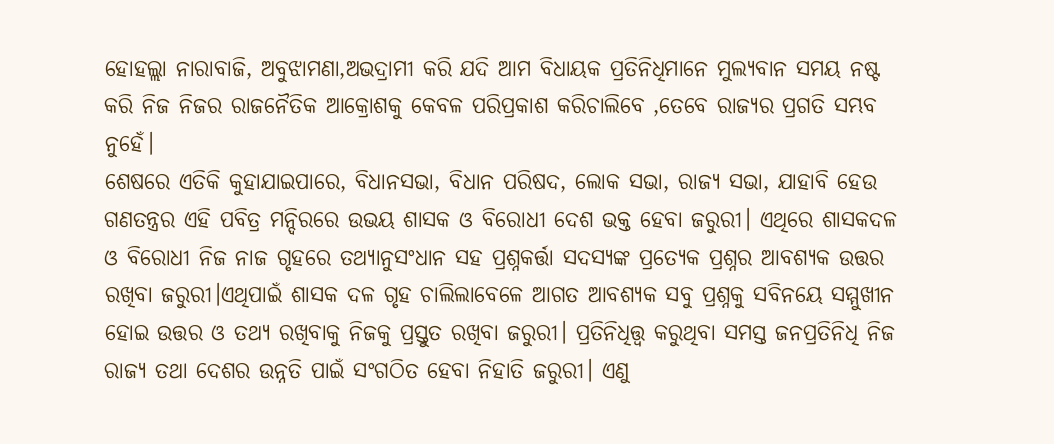ହୋହଲ୍ଲା ନାରାବାଜି, ଅବୁଝାମଣା,ଅଭଦ୍ରାମୀ କରି ଯଦି ଆମ ବିଧାୟକ ପ୍ରତିନିଧିମାନେ ମୁଲ୍ୟବାନ ସମୟ ନଷ୍ଟ କରି ନିଜ ନିଜର ରାଜନୈତିକ ଆକ୍ରୋଶକୁ କେବଳ ପରିପ୍ରକାଶ କରିଚାଲିବେ ,ତେବେ ରାଜ୍ୟର ପ୍ରଗତି ସମ୍ଭବ ନୁହେଁ।
ଶେଷରେ ଏତିକି କୁହାଯାଇପାରେ, ବିଧାନସଭା, ବିଧାନ ପରିଷଦ, ଲୋକ ସଭା, ରାଜ୍ୟ ସଭା, ଯାହାବି ହେଉ ଗଣତନ୍ତ୍ରର ଏହି ପବିତ୍ର ମନ୍ଦିରରେ ଉଭୟ ଶାସକ ଓ ବିରୋଧୀ ଦେଶ ଭକ୍ତ ହେବା ଜରୁରୀ। ଏଥିରେ ଶାସକଦଳ ଓ ବିରୋଧୀ ନିଜ ନାଜ ଗୃହରେ ତଥ୍ୟାନୁସଂଧାନ ସହ ପ୍ରଶ୍ନକର୍ତ୍ତା ସଦସ୍ୟଙ୍କ ପ୍ରତ୍ୟେକ ପ୍ରଶ୍ନର ଆବଶ୍ୟକ ଉତ୍ତର ରଖିବା ଜରୁରୀ।ଏଥିପାଇଁ ଶାସକ ଦଳ ଗୃହ ଚାଲିଲାବେଳେ ଆଗତ ଆବଶ୍ୟକ ସବୁ ପ୍ରଶ୍ନକୁ ସବିନୟେ ସମ୍ମୁଖୀନ ହୋଇ ଉତ୍ତର ଓ ତଥ୍ୟ ରଖିବାକୁ ନିଜକୁ ପ୍ରସ୍ତୁତ ରଖିବା ଜରୁରୀ। ପ୍ରତିନିଧିତ୍ତ୍ବ କରୁଥିବା ସମସ୍ତ ଜନପ୍ରତିନିଧି ନିଜ ରାଜ୍ୟ ତଥା ଦେଶର ଉନ୍ନତି ପାଇଁ ସଂଗଠିତ ହେବା ନିହାତି ଜରୁରୀ। ଏଣୁ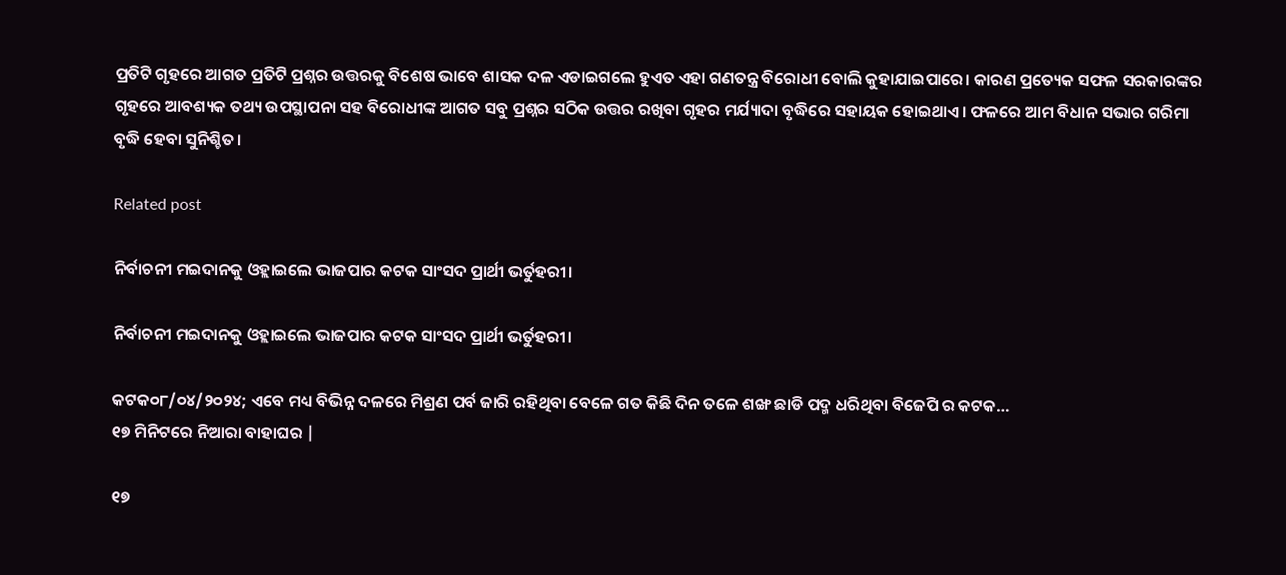ପ୍ରତିଟି ଗୃହରେ ଆଗତ ପ୍ରତିଟି ପ୍ରଶ୍ନର ଉତ୍ତରକୁ ବିଶେଷ ଭାବେ ଶାସକ ଦଳ ଏଡାଇଗଲେ ହୁଏତ ଏହା ଗଣତନ୍ତ୍ର ବିରୋଧୀ ବୋଲି କୁହାଯାଇପାରେ। କାରଣ ପ୍ରତ୍ୟେକ ସଫଳ ସରକାରଙ୍କର ଗୃହରେ ଆବଶ୍ୟକ ତଥ୍ୟ ଉପସ୍ଥାପନା ସହ ବିରୋଧୀଙ୍କ ଆଗତ ସବୁ ପ୍ରଶ୍ନର ସଠିକ ଉତ୍ତର ରଖିବା ଗୃହର ମର୍ଯ୍ୟାଦା ବୃଦ୍ଧିରେ ସହାୟକ ହୋଇଥାଏ। ଫଳରେ ଆମ ବିଧାନ ସଭାର ଗରିମା ବୃଦ୍ଧି ହେବା ସୁନିଶ୍ଚିତ।

Related post

ନିର୍ବାଚନୀ ମଇଦାନକୁ ଓହ୍ଲାଇଲେ ଭାଜପାର କଟକ ସାଂସଦ ପ୍ରାର୍ଥୀ ଭର୍ତୁହରୀ।

ନିର୍ବାଚନୀ ମଇଦାନକୁ ଓହ୍ଲାଇଲେ ଭାଜପାର କଟକ ସାଂସଦ ପ୍ରାର୍ଥୀ ଭର୍ତୁହରୀ।

କଟକ୦୮/୦୪/୨୦୨୪; ଏବେ ମଧ୍ୟ ବିଭିନ୍ନ ଦଳରେ ମିଶ୍ରଣ ପର୍ବ ଜାରି ରହିଥିବା ବେଳେ ଗତ କିଛି ଦିନ ତଳେ ଶଙ୍ଖ ଛାଡି ପଦ୍ମ ଧରିଥିବା ବିଜେପି ର କଟକ…
୧୭ ମିନିଟରେ ନିଆରା ବାହାଘର |

୧୭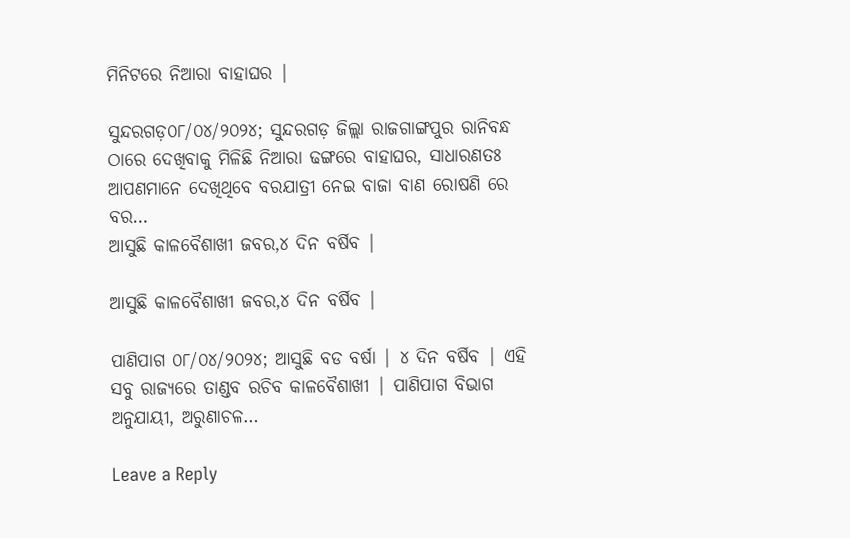ମିନିଟରେ ନିଆରା ବାହାଘର |

ସୁନ୍ଦରଗଡ଼୦୮/୦୪/୨୦୨୪; ସୁନ୍ଦରଗଡ଼ ଜିଲ୍ଲା ରାଜଗାଙ୍ଗପୁର ରାନିବନ୍ଧ ଠାରେ ଦେଖିବାକୁ ମିଳିଛି ନିଆରା ଢଙ୍ଗରେ ବାହାଘର, ସାଧାରଣତଃ ଆପଣମାନେ ଦେଖିଥିବେ ବରଯାତ୍ରୀ ନେଇ ବାଜା ବାଣ ରୋଷଣି ରେ ବର…
ଆସୁଛି କାଳବୈଶାଖୀ ଜବର,୪ ଦିନ ବର୍ଷିବ |

ଆସୁଛି କାଳବୈଶାଖୀ ଜବର,୪ ଦିନ ବର୍ଷିବ |

ପାଣିପାଗ ୦୮/୦୪/୨୦୨୪; ଆସୁଛି ବଡ ବର୍ଷା | ୪ ଦିନ ବର୍ଷିବ | ଏହି ସବୁ ରାଜ୍ୟରେ ତାଣ୍ଡବ ରଚିବ କାଳବୈଶାଖୀ | ପାଣିପାଗ ବିଭାଗ ଅନୁଯାୟୀ, ଅରୁଣାଚଳ…

Leave a Reply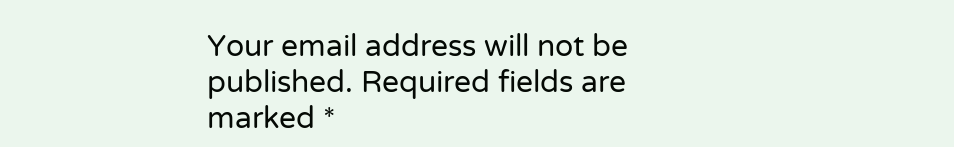Your email address will not be published. Required fields are marked *